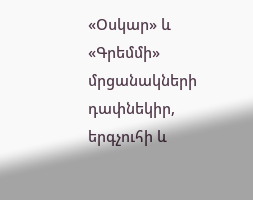«Օսկար» և «Գրեմմի» մրցանակների դափնեկիր, երգչուհի և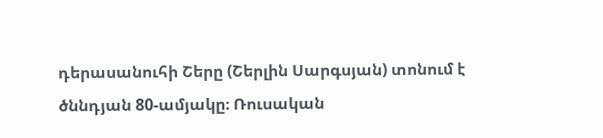դերասանուհի Շերը (Շերլին Սարգսյան) տոնում է ծննդյան 80-ամյակը։ Ռուսական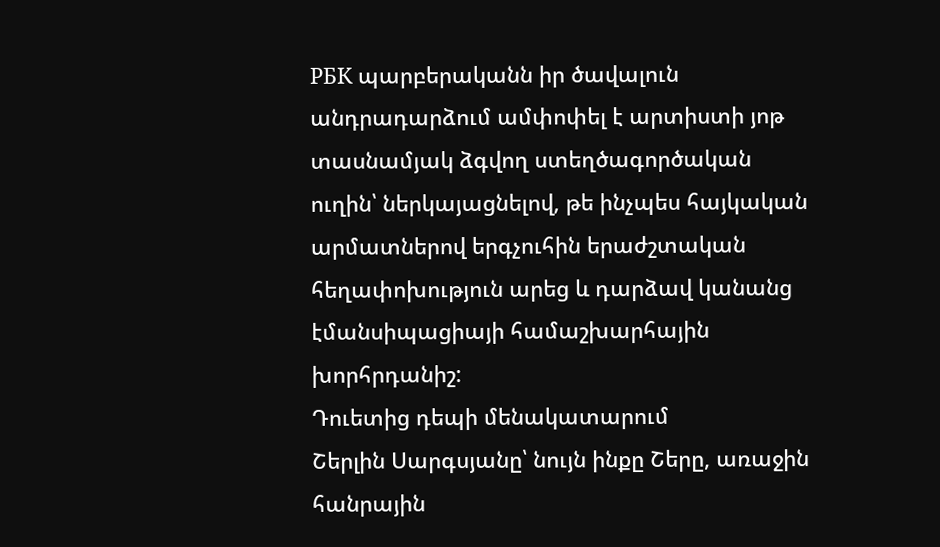РБК պարբերականն իր ծավալուն անդրադարձում ամփոփել է արտիստի յոթ տասնամյակ ձգվող ստեղծագործական ուղին՝ ներկայացնելով, թե ինչպես հայկական արմատներով երգչուհին երաժշտական հեղափոխություն արեց և դարձավ կանանց էմանսիպացիայի համաշխարհային խորհրդանիշ:
Դուետից դեպի մենակատարում
Շերլին Սարգսյանը՝ նույն ինքը Շերը, առաջին հանրային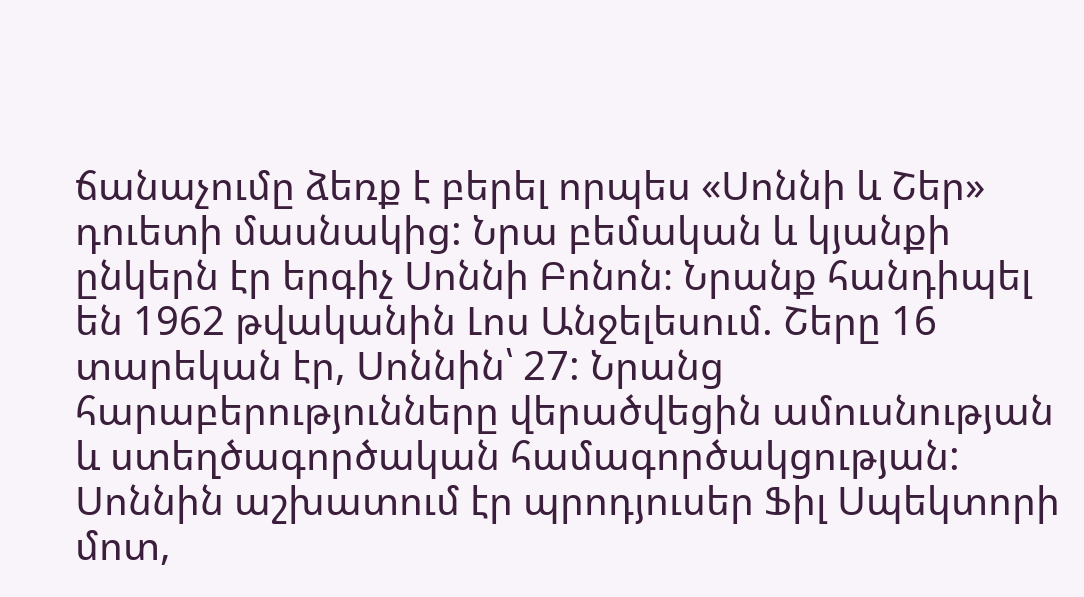ճանաչումը ձեռք է բերել որպես «Սոննի և Շեր» դուետի մասնակից: Նրա բեմական և կյանքի ընկերն էր երգիչ Սոննի Բոնոն։ Նրանք հանդիպել են 1962 թվականին Լոս Անջելեսում. Շերը 16 տարեկան էր, Սոննին՝ 27: Նրանց հարաբերությունները վերածվեցին ամուսնության և ստեղծագործական համագործակցության:
Սոննին աշխատում էր պրոդյուսեր Ֆիլ Սպեկտորի մոտ,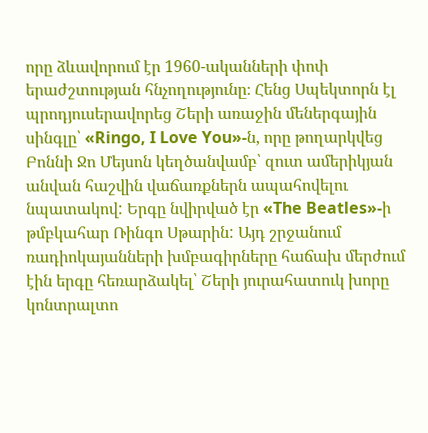որը ձևավորում էր 1960-ականների փոփ երաժշտության հնչողությունը։ Հենց Սպեկտորն էլ պրոդյուսերավորեց Շերի առաջին մեներգային սինգլը՝ «Ringo, I Love You»-ն, որը թողարկվեց Բոննի Ջո Մեյսոն կեղծանվամբ՝ զուտ ամերիկյան անվան հաշվին վաճառքներն ապահովելու նպատակով: Երգը նվիրված էր «The Beatles»-ի թմբկահար Ռինգո Սթարին: Այդ շրջանում ռադիոկայանների խմբագիրները հաճախ մերժում էին երգը հեռարձակել՝ Շերի յուրահատուկ խորը կոնտրալտո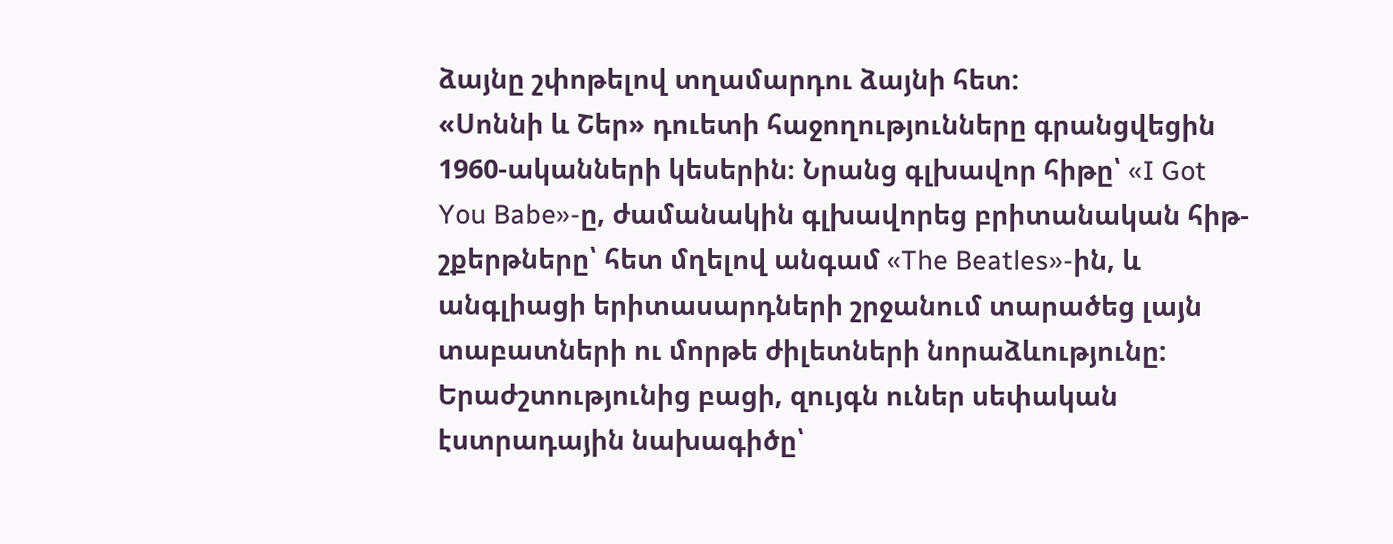ձայնը շփոթելով տղամարդու ձայնի հետ:
«Սոննի և Շեր» դուետի հաջողությունները գրանցվեցին 1960-ականների կեսերին։ Նրանց գլխավոր հիթը՝ «I Got You Babe»-ը, ժամանակին գլխավորեց բրիտանական հիթ-շքերթները՝ հետ մղելով անգամ «The Beatles»-ին, և անգլիացի երիտասարդների շրջանում տարածեց լայն տաբատների ու մորթե ժիլետների նորաձևությունը:
Երաժշտությունից բացի, զույգն ուներ սեփական էստրադային նախագիծը՝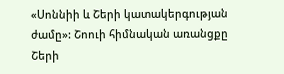«Սոննիի և Շերի կատակերգության ժամը»: Շոուի հիմնական առանցքը Շերի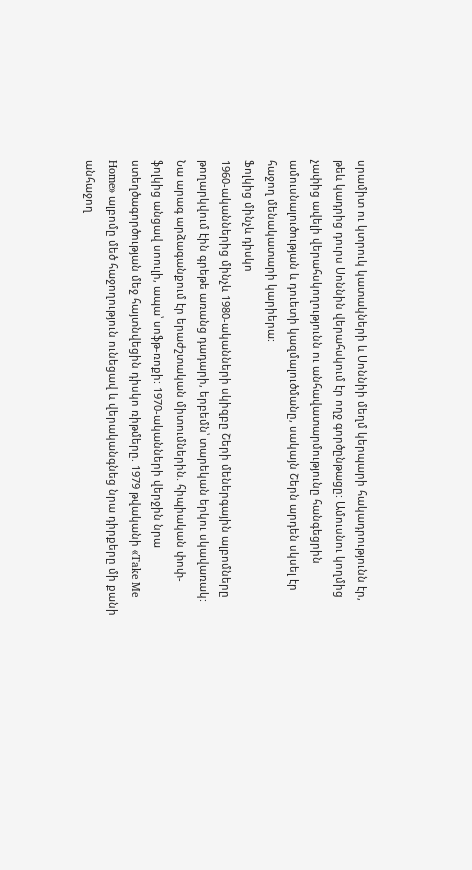սրամիտ ու կտրուկ կատակների և Սոննիի մեղմ կերպարի հակադրությունն էր, թեև կադրից դուրս Սոննին վերահսկում էր ողջ գործընթացը: Ամուսնու կողմից չափից ավելի վերահսկողությունն ու անհավատարմությունը հանգեցրին ամուսնալուծության և դուետի կազմալուծմանը, սակայն Շերն արդեն սկսել էր հաջող մենակատարի կարիերա:
Ֆոլկից մինչև դիսկո
1960-ականներից մինչև 1980-ականների սկիզբը Շերի մեներգային ալբոմները թողարկվում էին գրեթե առանց դադարի, երբեմն՝ տարեկան երկու սկավառակ: Նա արագ արձագանքում էր երաժշտական միտումներին. հիպիական փոփ-ֆոլկից անցավ սոուլի, ապա՝ սոֆթ-ռոքի: 1970-ականների վերջին նրա ստեղծագործության մեջ հայտնվեցին դիսկո ռիթմերը. 1979 թվականի «Take Me Home» ալբոմը մեծ հաջողություն ունեցավ և վերականգնեց նրա դիրքերը մի քանի անհաջող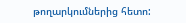թողարկումներից հետո: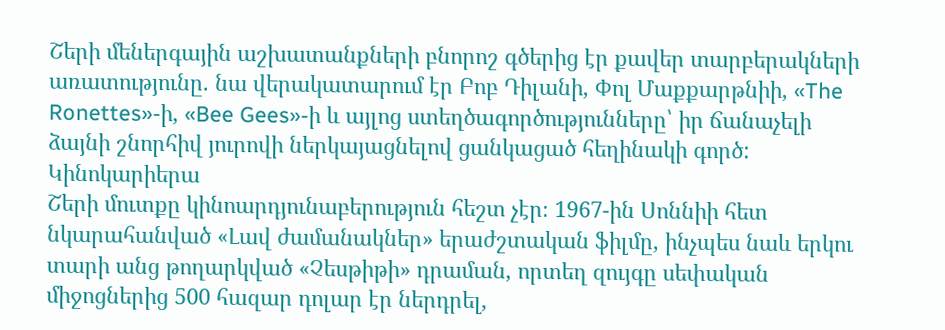Շերի մեներգային աշխատանքների բնորոշ գծերից էր քավեր տարբերակների առատությունը. նա վերակատարում էր Բոբ Դիլանի, Փոլ Մաքքարթնիի, «The Ronettes»-ի, «Bee Gees»-ի և այլոց ստեղծագործությունները՝ իր ճանաչելի ձայնի շնորհիվ յուրովի ներկայացնելով ցանկացած հեղինակի գործ:
Կինոկարիերա
Շերի մուտքը կինոարդյունաբերություն հեշտ չէր։ 1967-ին Սոննիի հետ նկարահանված «Լավ ժամանակներ» երաժշտական ֆիլմը, ինչպես նաև երկու տարի անց թողարկված «Չեսթիթի» դրաման, որտեղ զույգը սեփական միջոցներից 500 հազար դոլար էր ներդրել,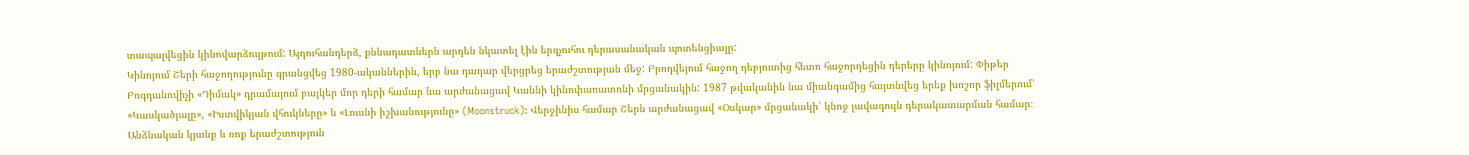տապալվեցին կինովարձույթում: Այդուհանդերձ, քննադատներն արդեն նկատել էին երգչուհու դերասանական պոտենցիալը:
Կինոյում Շերի հաջողությունը գրանցվեց 1980-ականներին, երբ նա դադար վերցրեց երաժշտության մեջ: Բրոդվեյում հաջող դեբյուտից հետո հաջորդեցին դերերը կինոյում: Փիթեր Բոգդանովիչի «Դիմակ» դրամայում բայկեր մոր դերի համար նա արժանացավ Կաննի կինոփառատոնի մրցանակին: 1987 թվականին նա միանգամից հայտնվեց երեք խոշոր ֆիլմերում՝ «Կասկածյալը», «Իստվիկյան վհուկները» և «Լուսնի իշխանությունը» (Moonstruck): Վերջինիս համար Շերն արժանացավ «Օսկար» մրցանակի՝ կնոջ լավագույն դերակատարման համար։
Անձնական կյանք և ռոք երաժշտություն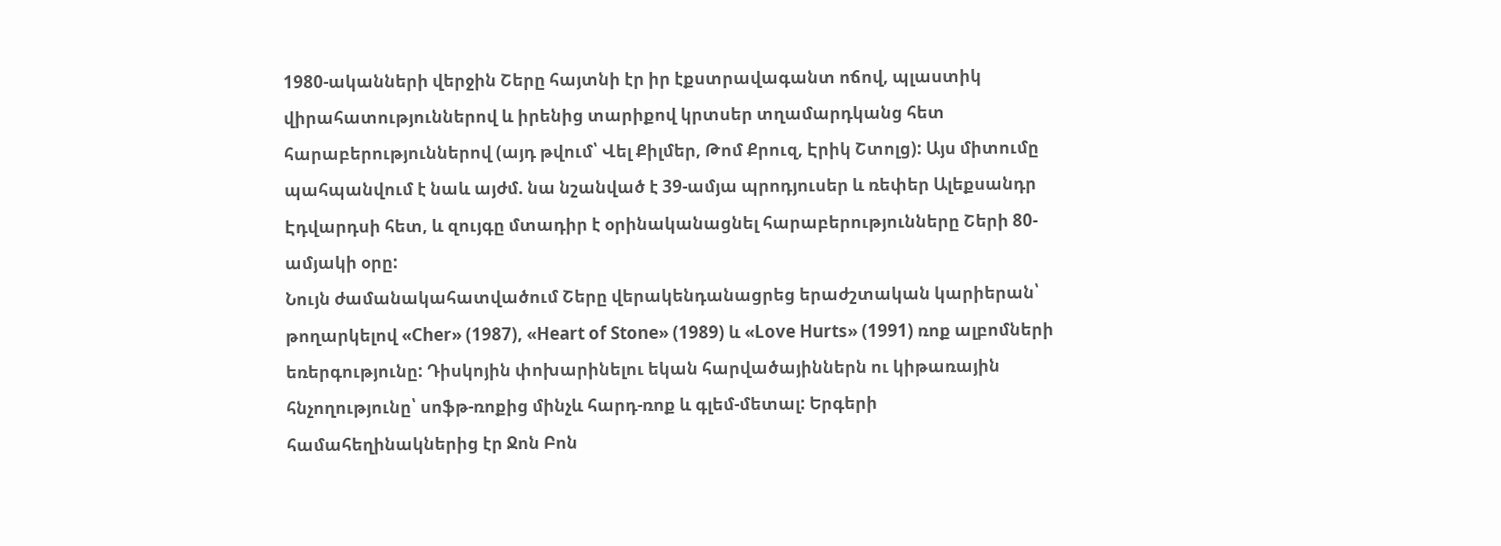1980-ականների վերջին Շերը հայտնի էր իր էքստրավագանտ ոճով, պլաստիկ վիրահատություններով և իրենից տարիքով կրտսեր տղամարդկանց հետ հարաբերություններով (այդ թվում՝ Վել Քիլմեր, Թոմ Քրուզ, Էրիկ Շտոլց): Այս միտումը պահպանվում է նաև այժմ. նա նշանված է 39-ամյա պրոդյուսեր և ռեփեր Ալեքսանդր Էդվարդսի հետ, և զույգը մտադիր է օրինականացնել հարաբերությունները Շերի 80-ամյակի օրը:
Նույն ժամանակահատվածում Շերը վերակենդանացրեց երաժշտական կարիերան՝ թողարկելով «Cher» (1987), «Heart of Stone» (1989) և «Love Hurts» (1991) ռոք ալբոմների եռերգությունը: Դիսկոյին փոխարինելու եկան հարվածայիններն ու կիթառային հնչողությունը՝ սոֆթ-ռոքից մինչև հարդ-ռոք և գլեմ-մետալ: Երգերի համահեղինակներից էր Ջոն Բոն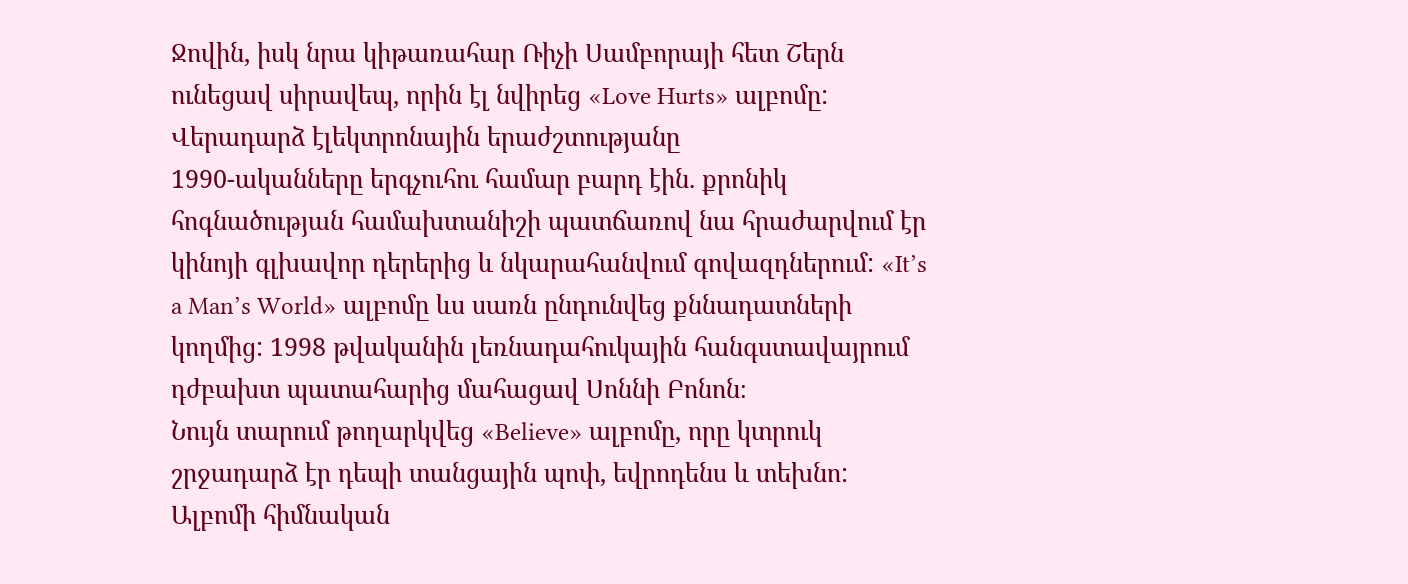Ջովին, իսկ նրա կիթառահար Ռիչի Սամբորայի հետ Շերն ունեցավ սիրավեպ, որին էլ նվիրեց «Love Hurts» ալբոմը:
Վերադարձ էլեկտրոնային երաժշտությանը
1990-ականները երգչուհու համար բարդ էին. քրոնիկ հոգնածության համախտանիշի պատճառով նա հրաժարվում էր կինոյի գլխավոր դերերից և նկարահանվում գովազդներում: «It’s a Man’s World» ալբոմը ևս սառն ընդունվեց քննադատների կողմից: 1998 թվականին լեռնադահուկային հանգստավայրում դժբախտ պատահարից մահացավ Սոննի Բոնոն։
Նույն տարում թողարկվեց «Believe» ալբոմը, որը կտրուկ շրջադարձ էր դեպի տանցային պոփ, եվրոդենս և տեխնո: Ալբոմի հիմնական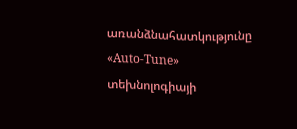առանձնահատկությունը «Auto-Tune» տեխնոլոգիայի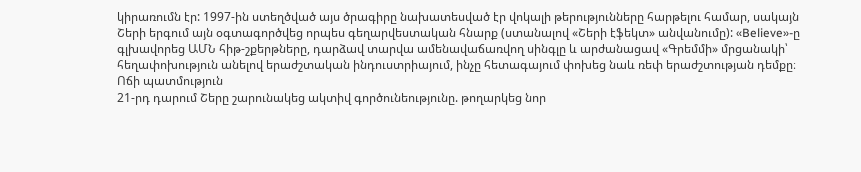կիրառումն էր: 1997-ին ստեղծված այս ծրագիրը նախատեսված էր վոկալի թերությունները հարթելու համար, սակայն Շերի երգում այն օգտագործվեց որպես գեղարվեստական հնարք (ստանալով «Շերի էֆեկտ» անվանումը): «Believe»-ը գլխավորեց ԱՄՆ հիթ-շքերթները, դարձավ տարվա ամենավաճառվող սինգլը և արժանացավ «Գրեմմի» մրցանակի՝ հեղափոխություն անելով երաժշտական ինդուստրիայում, ինչը հետագայում փոխեց նաև ռեփ երաժշտության դեմքը։
Ոճի պատմություն
21-րդ դարում Շերը շարունակեց ակտիվ գործունեությունը. թողարկեց նոր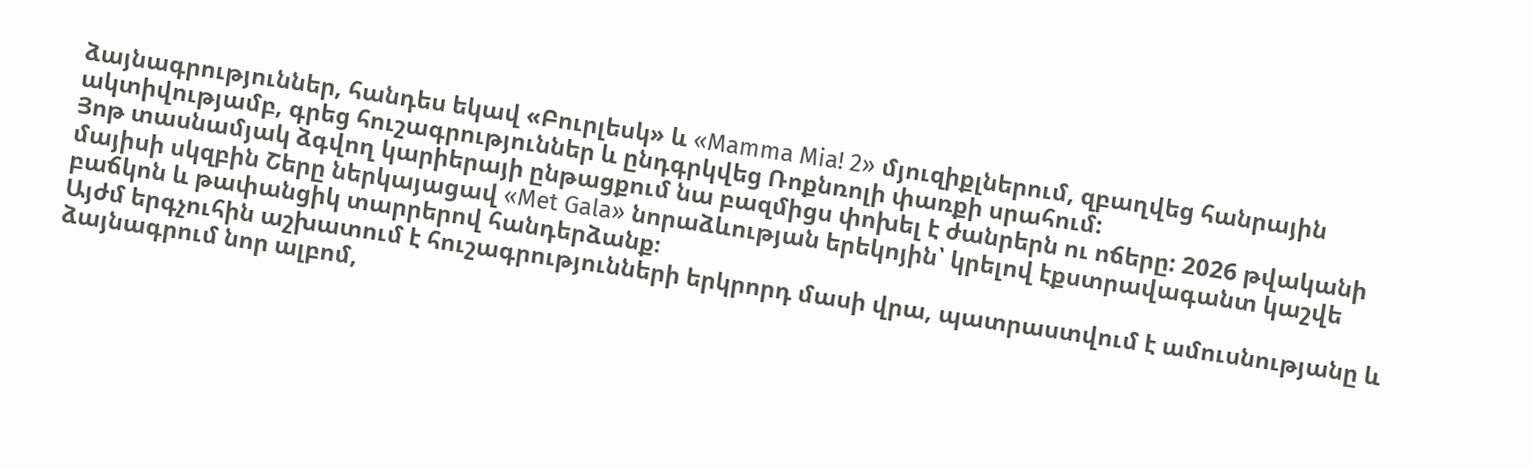ձայնագրություններ, հանդես եկավ «Բուրլեսկ» և «Mamma Mia! 2» մյուզիքլներում, զբաղվեց հանրային ակտիվությամբ, գրեց հուշագրություններ և ընդգրկվեց Ռոքնռոլի փառքի սրահում:
Յոթ տասնամյակ ձգվող կարիերայի ընթացքում նա բազմիցս փոխել է ժանրերն ու ոճերը: 2026 թվականի մայիսի սկզբին Շերը ներկայացավ «Met Gala» նորաձևության երեկոյին՝ կրելով էքստրավագանտ կաշվե բաճկոն և թափանցիկ տարրերով հանդերձանք։
Այժմ երգչուհին աշխատում է հուշագրությունների երկրորդ մասի վրա, պատրաստվում է ամուսնությանը և ձայնագրում նոր ալբոմ,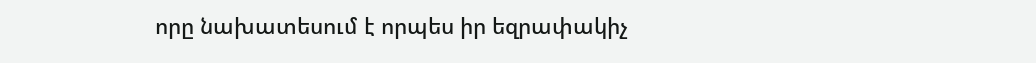որը նախատեսում է որպես իր եզրափակիչ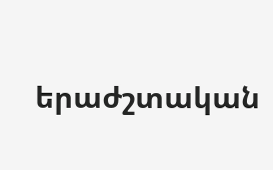երաժշտական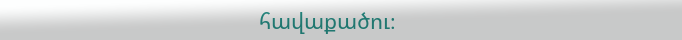հավաքածու։